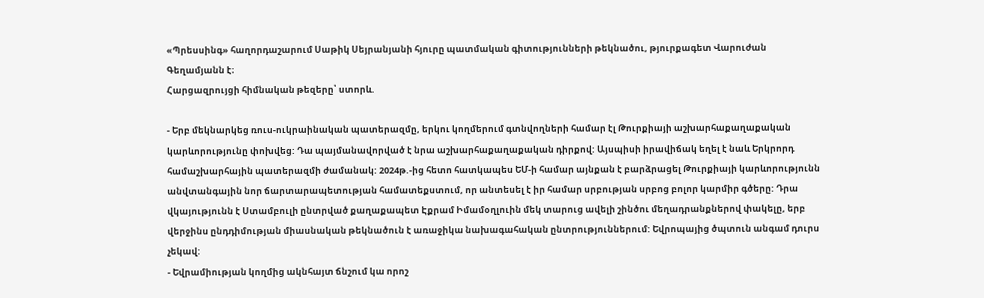«Պրեսսինգ» հաղորդաշարում Սաթիկ Սեյրանյանի հյուրը պատմական գիտությունների թեկնածու, թյուրքագետ Վարուժան Գեղամյանն է։
Հարցազրույցի հիմնական թեզերը՝ ստորև.

- Երբ մեկնարկեց ռուս-ուկրաինական պատերազմը, երկու կողմերում գտնվողների համար էլ Թուրքիայի աշխարհաքաղաքական կարևորությունը փոխվեց: Դա պայմանավորված է նրա աշխարհաքաղաքական դիրքով: Այսպիսի իրավիճակ եղել է նաև Երկրորդ համաշխարհային պատերազմի ժամանակ: 2024թ.-ից հետո հատկապես ԵՄ-ի համար այնքան է բարձրացել Թուրքիայի կարևորությունն անվտանգային նոր ճարտարապետության համատեքստում, որ անտեսել է իր համար սրբության սրբոց բոլոր կարմիր գծերը: Դրա վկայությունն է Ստամբուլի ընտրված քաղաքապետ Էքրամ Իմամօղլուին մեկ տարուց ավելի շինծու մեղադրանքներով փակելը, երբ վերջինս ընդդիմության միասնական թեկնածուն է առաջիկա նախագահական ընտրություններում: Եվրոպայից ծպտուն անգամ դուրս չեկավ:
- Եվրամիության կողմից ակնհայտ ճնշում կա որոշ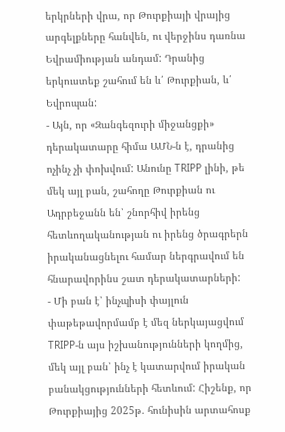երկրների վրա, որ Թուրքիայի վրայից արգելքները հանվեն, ու վերջինս դառնա Եվրամիության անդամ: Դրանից երկուստեք շահում են և՛ Թուրքիան, և՛ Եվրոպան:
- Այն, որ «Զանգեզուրի միջանցքի» դերակատարը հիմա ԱՄՆ-ն է, դրանից ոչինչ չի փոխվում: Անունը TRIPP լինի, թե մեկ այլ բան, շահողը Թուրքիան ու Ադրբեջանն են՝ շնորհիվ իրենց հետևողականության ու իրենց ծրագրերն իրականացնելու համար ներգրավում են հնարավորինս շատ դերակատարների:
- Մի բան է՝ ինչպիսի փայլուն փաթեթավորմամբ է մեզ ներկայացվում TRIPP-ն այս իշխանությունների կողմից, մեկ այլ բան՝ ինչ է կատարվում իրական բանակցությունների հետևում: Հիշենք, որ Թուրքիայից 2025թ. հունիսին արտահոսք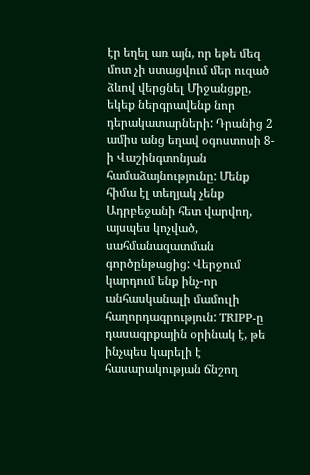էր եղել առ այն, որ եթե մեզ մոտ չի ստացվում մեր ուզած ձևով վերցնել Միջանցքը, եկեք ներգրավենք նոր դերակատարների: Դրանից 2 ամիս անց եղավ օգոստոսի 8-ի Վաշինգտոնյան համաձայնությունը: Մենք հիմա էլ տեղյակ չենք Ադրբեջանի հետ վարվող, այսպես կոչված, սահմանազատման գործընթացից: Վերջում կարդում ենք ինչ-որ անհասկանալի մամուլի հաղորդագրություն: TRIPP-ը դասագրքային օրինակ է, թե ինչպես կարելի է հասարակության ճնշող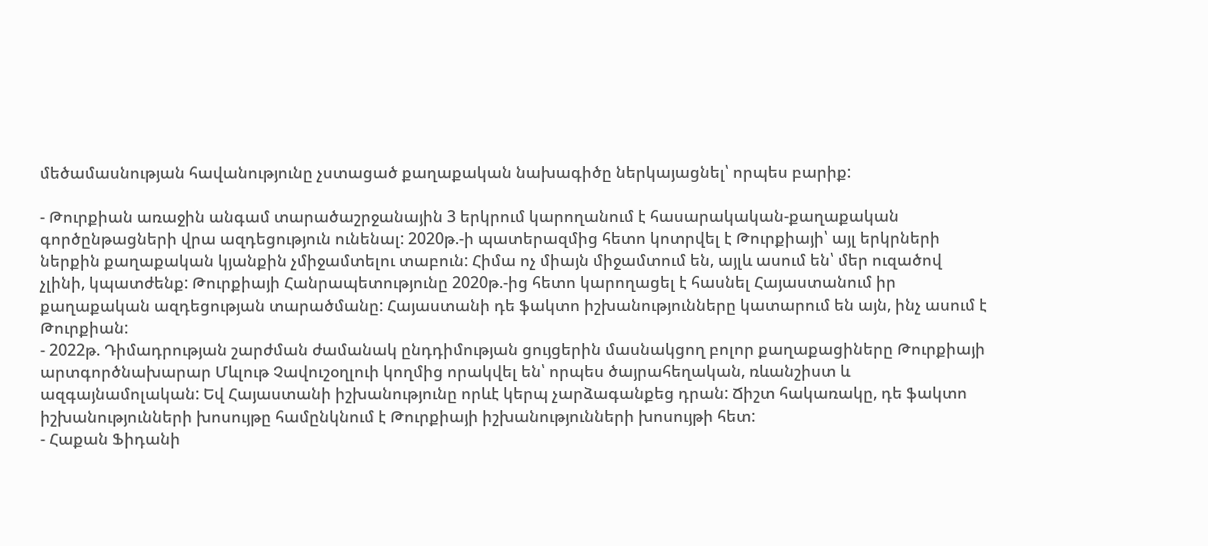մեծամասնության հավանությունը չստացած քաղաքական նախագիծը ներկայացնել՝ որպես բարիք:

- Թուրքիան առաջին անգամ տարածաշրջանային 3 երկրում կարողանում է հասարակական-քաղաքական գործընթացների վրա ազդեցություն ունենալ: 2020թ.-ի պատերազմից հետո կոտրվել է Թուրքիայի՝ այլ երկրների ներքին քաղաքական կյանքին չմիջամտելու տաբուն: Հիմա ոչ միայն միջամտում են, այլև ասում են՝ մեր ուզածով չլինի, կպատժենք: Թուրքիայի Հանրապետությունը 2020թ.-ից հետո կարողացել է հասնել Հայաստանում իր քաղաքական ազդեցության տարածմանը: Հայաստանի դե ֆակտո իշխանությունները կատարում են այն, ինչ ասում է Թուրքիան:
- 2022թ. Դիմադրության շարժման ժամանակ ընդդիմության ցույցերին մասնակցող բոլոր քաղաքացիները Թուրքիայի արտգործնախարար Մևլութ Չավուշօղլուի կողմից որակվել են՝ որպես ծայրահեղական, ռևանշիստ և ազգայնամոլական: Եվ Հայաստանի իշխանությունը որևէ կերպ չարձագանքեց դրան: Ճիշտ հակառակը, դե ֆակտո իշխանությունների խոսույթը համընկնում է Թուրքիայի իշխանությունների խոսույթի հետ:
- Հաքան Ֆիդանի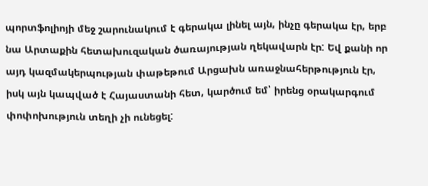պորտֆոլիոյի մեջ շարունակում է գերակա լինել այն, ինչը գերակա էր, երբ նա Արտաքին հետախուզական ծառայության ղեկավարն էր: Եվ քանի որ այդ կազմակերպության փաթեթում Արցախն առաջնահերթություն էր, իսկ այն կապված է Հայաստանի հետ, կարծում եմ՝ իրենց օրակարգում փոփոխություն տեղի չի ունեցել: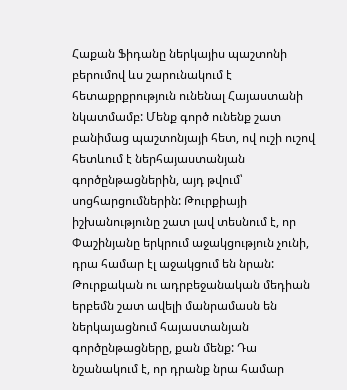Հաքան Ֆիդանը ներկայիս պաշտոնի բերումով ևս շարունակում է հետաքրքրություն ունենալ Հայաստանի նկատմամբ: Մենք գործ ունենք շատ բանիմաց պաշտոնյայի հետ, ով ուշի ուշով հետևում է ներհայաստանյան գործընթացներին, այդ թվում՝ սոցհարցումներին: Թուրքիայի իշխանությունը շատ լավ տեսնում է, որ Փաշինյանը երկրում աջակցություն չունի, դրա համար էլ աջակցում են նրան: Թուրքական ու ադրբեջանական մեդիան երբեմն շատ ավելի մանրամասն են ներկայացնում հայաստանյան գործընթացները, քան մենք: Դա նշանակում է, որ դրանք նրա համար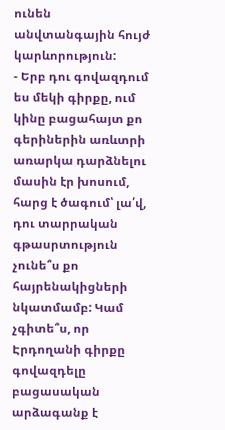ունեն անվտանգային հույժ կարևորություն:
- Երբ դու գովազդում ես մեկի գիրքը, ում կինը բացահայտ քո գերիներին առևտրի առարկա դարձնելու մասին էր խոսում, հարց է ծագում՝ լա՛վ, դու տարրական գթասրտություն չունե՞ս քո հայրենակիցների նկատմամբ: Կամ չգիտե՞ս, որ Էրդողանի գիրքը գովազդելը բացասական արձագանք է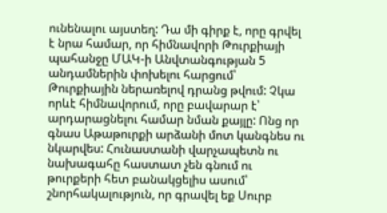ունենալու այստեղ: Դա մի գիրք է, որը գրվել է նրա համար, որ հիմնավորի Թուրքիայի պահանջը ՄԱԿ-ի Անվտանգության 5 անդամներին փոխելու հարցում՝ Թուրքիային ներառելով դրանց թվում: Չկա որևէ հիմնավորում, որը բավարար է՝ արդարացնելու համար նման քայլը: Ոնց որ գնաս Աթաթուրքի արձանի մոտ կանգնես ու նկարվես: Հունաստանի վարչապետն ու նախագահը հաստատ չեն գնում ու թուրքերի հետ բանակցելիս ասում՝ շնորհակալություն, որ գրավել եք Սուրբ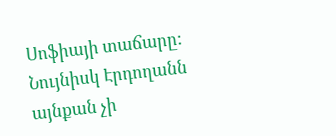Սոֆիայի տաճարը: Նույնիսկ Էրդողանն այնքան չի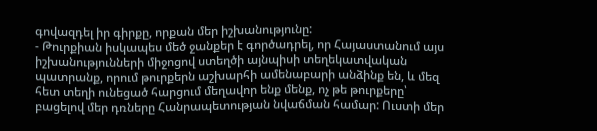գովազդել իր գիրքը, որքան մեր իշխանությունը:
- Թուրքիան իսկապես մեծ ջանքեր է գործադրել, որ Հայաստանում այս իշխանությունների միջոցով ստեղծի այնպիսի տեղեկատվական պատրանք, որում թուրքերն աշխարհի ամենաբարի անձինք են, և մեզ հետ տեղի ունեցած հարցում մեղավոր ենք մենք, ոչ թե թուրքերը՝ բացելով մեր դռները Հանրապետության նվաճման համար: Ուստի մեր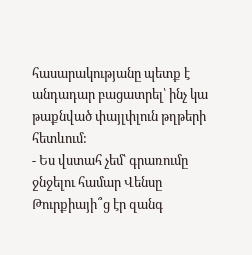հասարակությանը պետք է անդադար բացատրել՝ ինչ կա թաքնված փայլփլուն թղթերի հետևում:
- Ես վստահ չեմ՝ գրառումը ջնջելու համար Վենսը Թուրքիայի՞ց էր զանգ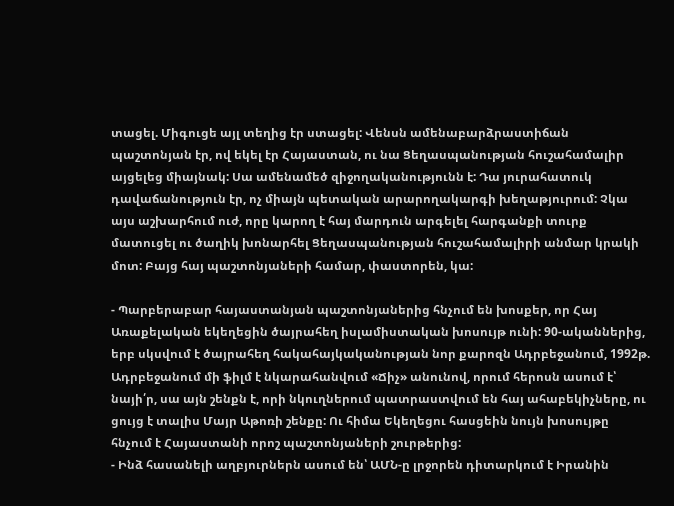տացել. Միգուցե այլ տեղից էր ստացել: Վենսն ամենաբարձրաստիճան պաշտոնյան էր, ով եկել էր Հայաստան, ու նա Ցեղասպանության հուշահամալիր այցելեց միայնակ: Սա ամենամեծ զիջողականությունն է: Դա յուրահատուկ դավաճանություն էր, ոչ միայն պետական արարողակարգի խեղաթյուրում: Չկա այս աշխարհում ուժ, որը կարող է հայ մարդուն արգելել հարգանքի տուրք մատուցել ու ծաղիկ խոնարհել Ցեղասպանության հուշահամալիրի անմար կրակի մոտ: Բայց հայ պաշտոնյաների համար, փաստորեն, կա:

- Պարբերաբար հայաստանյան պաշտոնյաներից հնչում են խոսքեր, որ Հայ Առաքելական եկեղեցին ծայրահեղ իսլամիստական խոսույթ ունի: 90-ականներից, երբ սկսվում է ծայրահեղ հակահայկականության նոր քարոզն Ադրբեջանում, 1992թ. Ադրբեջանում մի ֆիլմ է նկարահանվում «Ճիչ» անունով, որում հերոսն ասում է՝ նայի՛ր, սա այն շենքն է, որի նկուղներում պատրաստվում են հայ ահաբեկիչները, ու ցույց է տալիս Մայր Աթոռի շենքը: Ու հիմա Եկեղեցու հասցեին նույն խոսույթը հնչում է Հայաստանի որոշ պաշտոնյաների շուրթերից:
- Ինձ հասանելի աղբյուրներն ասում են՝ ԱՄՆ-ը լրջորեն դիտարկում է Իրանին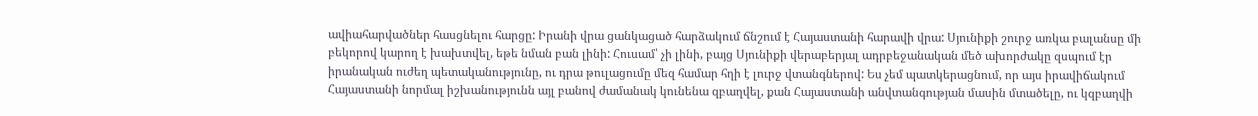ավիահարվածներ հասցնելու հարցը: Իրանի վրա ցանկացած հարձակում ճնշում է Հայաստանի հարավի վրա: Սյունիքի շուրջ առկա բալանսը մի բեկորով կարող է խախտվել, եթե նման բան լինի: Հուսամ՝ չի լինի, բայց Սյունիքի վերաբերյալ ադրբեջանական մեծ ախորժակը զսպում էր իրանական ուժեղ պետականությունը, ու դրա թուլացումը մեզ համար հղի է լուրջ վտանգներով: Ես չեմ պատկերացնում, որ այս իրավիճակում Հայաստանի նորմալ իշխանությունն այլ բանով ժամանակ կունենա զբաղվել, քան Հայաստանի անվտանգության մասին մտածելը, ու կզբաղվի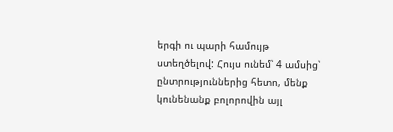երգի ու պարի համույթ ստեղծելով: Հույս ունեմ՝ 4 ամսից՝ ընտրություններից հետո, մենք կունենանք բոլորովին այլ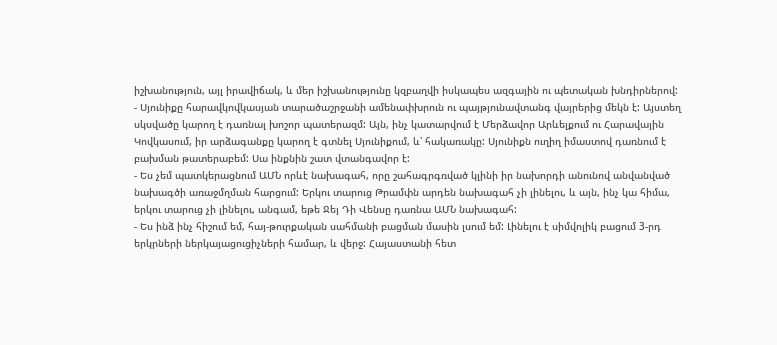իշխանություն, այլ իրավիճակ, և մեր իշխանությունը կզբաղվի իսկապես ազգային ու պետական խնդիրներով:
- Սյունիքը հարավկովկասյան տարածաշրջանի ամենափխրուն ու պայթյունավտանգ վայրերից մեկն է: Այստեղ սկսվածը կարող է դառնալ խոշոր պատերազմ: Այն, ինչ կատարվում է Մերձավոր Արևելքում ու Հարավային Կովկասում, իր արձագանքը կարող է գտնել Սյունիքում, և՝ հակառակը: Սյունիքն ուղիղ իմաստով դառնում է բախման թատերաբեմ: Սա ինքնին շատ վտանգավոր է:
- Ես չեմ պատկերացնում ԱՄՆ որևէ նախագահ, որը շահագրգռված կլինի իր նախորդի անունով անվանված նախագծի առաջմղման հարցում: Երկու տարուց Թրամփն արդեն նախագահ չի լինելու, և այն, ինչ կա հիմա, երկու տարուց չի լինելու, անգամ, եթե Ջեյ Դի Վենսը դառնա ԱՄՆ նախագահ:
- Ես ինձ ինչ հիշում եմ, հայ-թուրքական սահմանի բացման մասին լսում եմ: Լինելու է սիմվոլիկ բացում 3-րդ երկրների ներկայացուցիչների համար, և վերջ: Հայաստանի հետ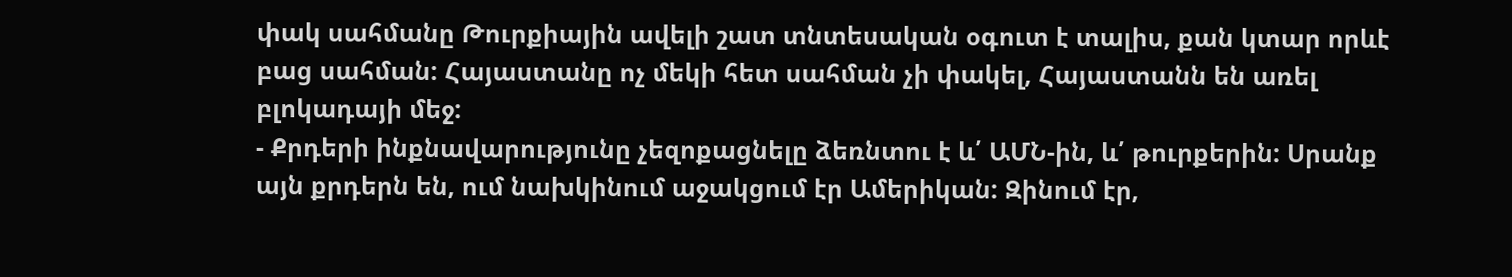փակ սահմանը Թուրքիային ավելի շատ տնտեսական օգուտ է տալիս, քան կտար որևէ բաց սահման: Հայաստանը ոչ մեկի հետ սահման չի փակել, Հայաստանն են առել բլոկադայի մեջ:
- Քրդերի ինքնավարությունը չեզոքացնելը ձեռնտու է և՛ ԱՄՆ-ին, և՛ թուրքերին: Սրանք այն քրդերն են, ում նախկինում աջակցում էր Ամերիկան: Զինում էր,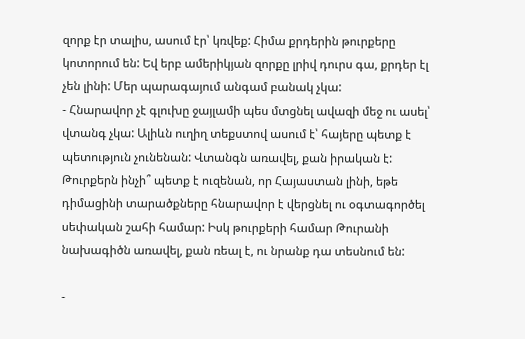զորք էր տալիս, ասում էր՝ կռվեք: Հիմա քրդերին թուրքերը կոտորում են: Եվ երբ ամերիկյան զորքը լրիվ դուրս գա, քրդեր էլ չեն լինի: Մեր պարագայում անգամ բանակ չկա:
- Հնարավոր չէ գլուխը ջայլամի պես մտցնել ավազի մեջ ու ասել՝ վտանգ չկա: Ալիևն ուղիղ տեքստով ասում է՝ հայերը պետք է պետություն չունենան: Վտանգն առավել, քան իրական է: Թուրքերն ինչի՞ պետք է ուզենան, որ Հայաստան լինի, եթե դիմացինի տարածքները հնարավոր է վերցնել ու օգտագործել սեփական շահի համար: Իսկ թուրքերի համար Թուրանի նախագիծն առավել, քան ռեալ է, ու նրանք դա տեսնում են:

-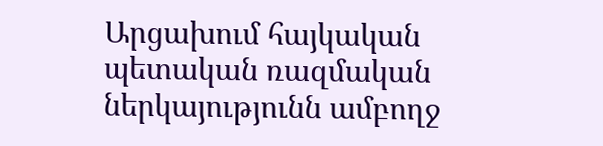Արցախում հայկական պետական ռազմական ներկայությունն ամբողջ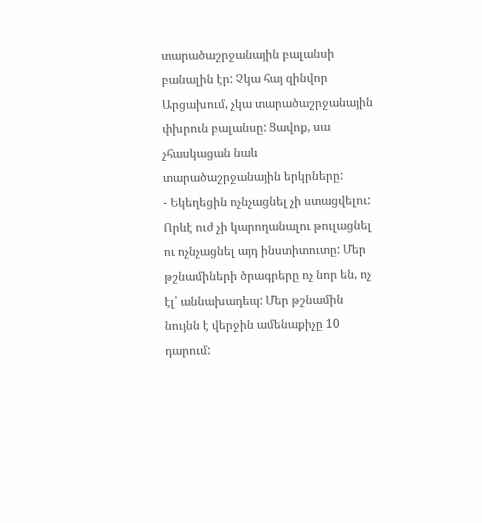տարածաշրջանային բալանսի բանալին էր: Չկա հայ զինվոր Արցախում, չկա տարածաշրջանային փխրուն բալանսը: Ցավոք, սա չհասկացան նաև տարածաշրջանային երկրները:
- Եկեղեցին ոչնչացնել չի ստացվելու: Որևէ ուժ չի կարողանալու թուլացնել ու ոչնչացնել այդ ինստիտուտը: Մեր թշնամիների ծրագրերը ոչ նոր են, ոչ էլ՝ աննախադեպ: Մեր թշնամին նույնն է վերջին ամենաքիչը 10 դարում: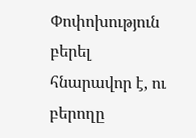Փոփոխություն բերել հնարավոր է, ու բերողը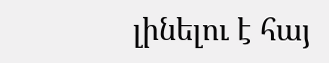լինելու է հայ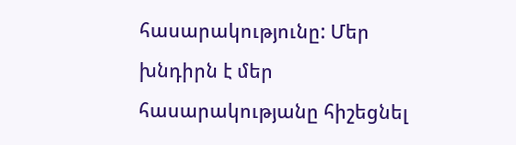հասարակությունը: Մեր խնդիրն է մեր հասարակությանը հիշեցնել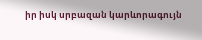իր իսկ սրբազան կարևորագույն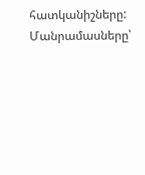հատկանիշները:
Մանրամասները՝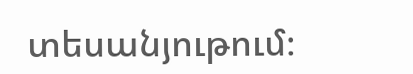տեսանյութում։